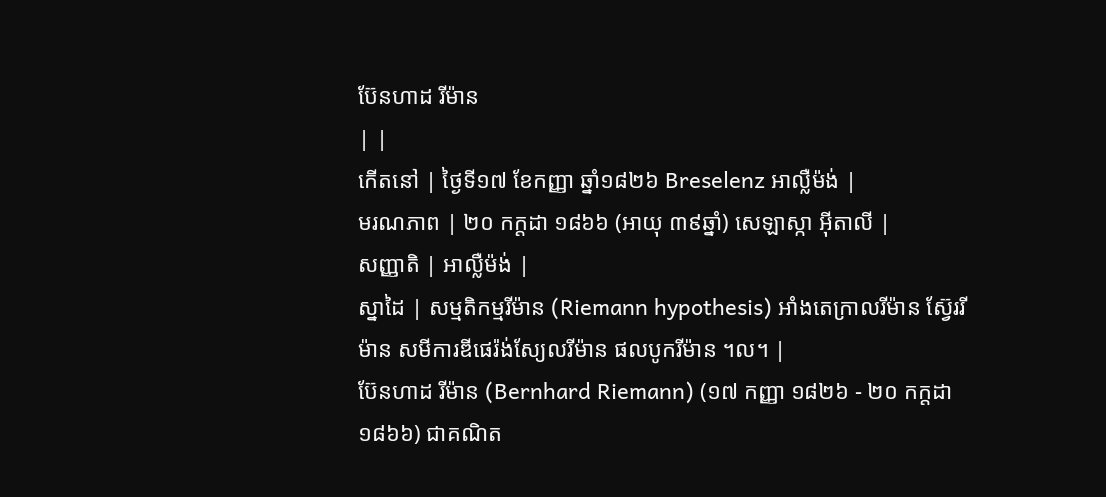ប៊ែនហាដ រីម៉ាន
| |
កើតនៅ | ថ្ងៃទី១៧ ខែកញ្ញា ឆ្នាំ១៨២៦ Breselenz អាល្លឺម៉ង់ |
មរណភាព | ២០ កក្តដា ១៨៦៦ (អាយុ ៣៩ឆ្នាំ) សេឡាស្កា អ៊ីតាលី |
សញ្ញាតិ | អាល្លឺម៉ង់ |
ស្នាដៃ | សម្មតិកម្មរីម៉ាន (Riemann hypothesis) អាំងតេក្រាលរីម៉ាន ស្វ៊ែររីម៉ាន សមីការឌីផេរ៉ង់ស្យែលរីម៉ាន ផលបូករីម៉ាន ។ល។ |
ប៊ែនហាដ រីម៉ាន (Bernhard Riemann) (១៧ កញ្ញា ១៨២៦ - ២០ កក្តដា ១៨៦៦) ជាគណិត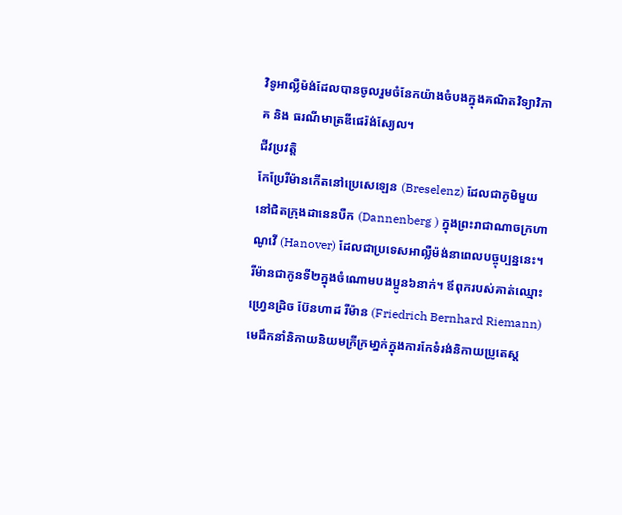វិទូអាល្លឺម៉ង់ដែលបានចូលរួមចំនែកយ៉ាងចំបងក្នុងគណិតវិទ្យាវិភាគ និង ធរណីមាត្រឌីផេរ៉ង់ស្យែល។
ជីវប្រវត្តិ
កែប្រែរីម៉ានកើតនៅប្រេសេឡេន (Breselenz) ដែលជាភូមិមួយនៅជិតក្រុងដានេនបឺក (Dannenberg ) ក្នុងព្រះរាជាណាចក្រហាណូវើ (Hanover) ដែលជាប្រទេសអាល្លឺម៉ង់នាពេលបច្ចុប្បន្ននេះ។ រីម៉ានជាកូនទី២ក្នុងចំណោមបងប្អូន៦នាក់។ ឪពុករបស់គាត់ឈ្មោះ ហ្វ្រេនដ្រិច ប៊ែនហាដ រីម៉ាន (Friedrich Bernhard Riemann) មេដឹកនាំនិកាយនិយមក្រីក្រមា្នក់ក្នុងការកែទំរង់និកាយប្រូតេស្ត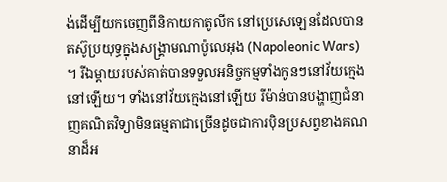ង់ដើម្បីយកចេញពីនិកាយកាតូលីក នៅប្រេសេឡេនដែលបានតស៊ូប្រយុទ្ធក្នុងសង្គ្រាមណាប៉ូលេអុង (Napoleonic Wars) ។ រីឯម្តាយរបស់គាត់បានទទួលអនិច្ចកម្មទាំងកូនៗនៅវ័យក្មេងនៅឡើយ។ ទាំងនៅវ័យក្មេងនៅឡើយ រីម៉ាន់បានបង្ហាញជំនាញគណិតវិទ្យាមិនធម្មតាជាច្រើនដូចជាការប៉ិនប្រសព្វខាងគណនាដ៏អ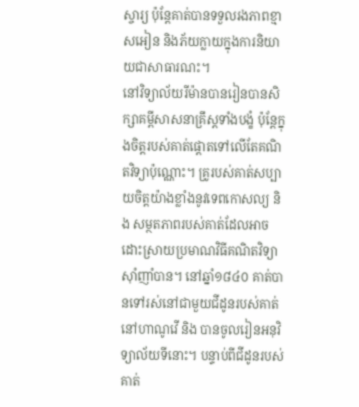ស្ចារ្យ ប៉ុន្តែគាត់បានទទួលរងភាពខ្មាសអៀន និងភ័យក្លាយក្នុងការនិយាយជាសាធារណះ។
នៅវិទ្យាល័យរីម៉ានបានរៀនបានសិក្សាគម្ពីសាសនាគ្រឹស្តទាំងបង្ខំ ប៉ុន្តែក្នុងចិត្តរបស់គាត់ផ្តោតទៅលើតែគណិតវិទ្យាប៉ុណ្ណោះ។ គ្រូរបស់គាត់សប្បាយចិត្តយ៉ាងខ្លាំងនូវទេពកោសល្យ និង សម្ថតភាពរបស់គាត់ដែលអាចដោះស្រាយប្រមាណវិធីគណិតវិទ្យាស៊ាំញាំបាន។ នៅឆ្នាំ១៨៤០ គាត់បានទៅរស់នៅជាមួយជីដូនរបស់គាត់នៅហាណូវើ និង បានចូលរៀនអនុវិទ្យាល័យទីនោះ។ បន្ទាប់ពីជីដូនរបស់គាត់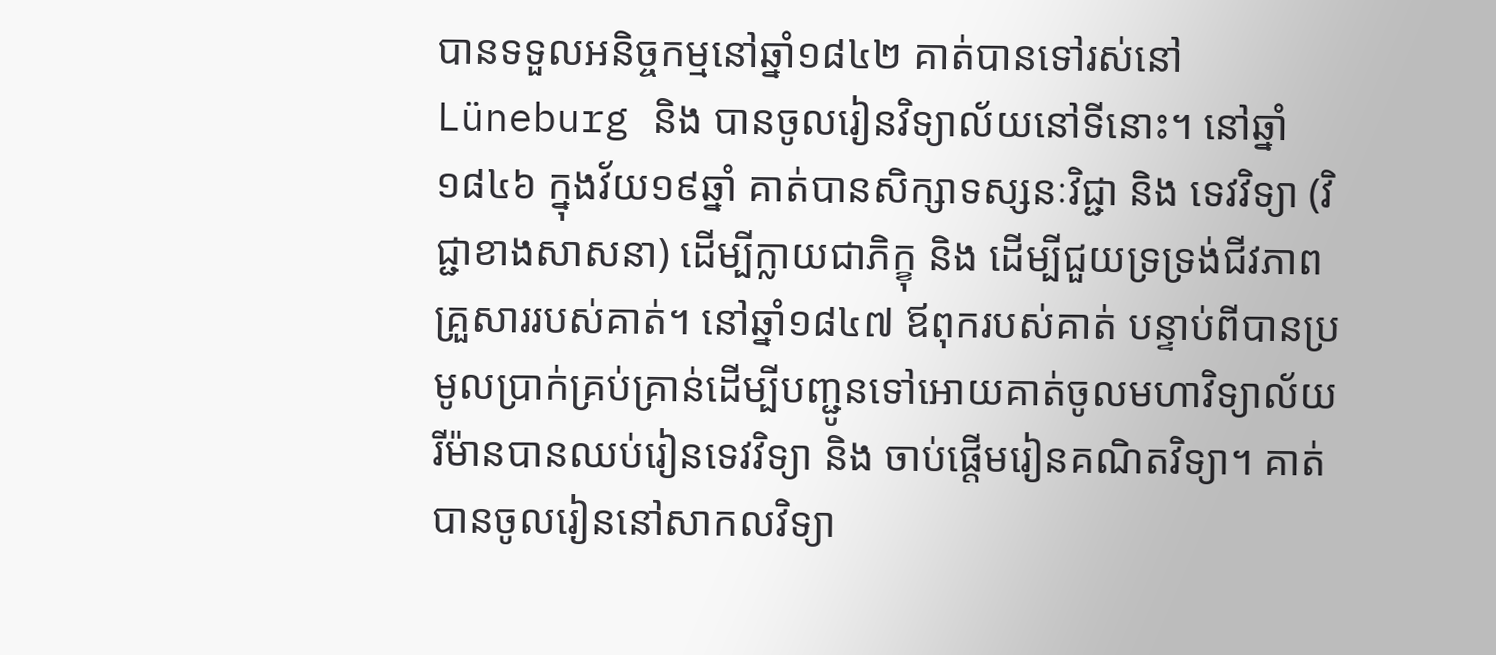បានទទួលអនិច្ចកម្មនៅឆ្នាំ១៨៤២ គាត់បានទៅរស់នៅ Lüneburg និង បានចូលរៀនវិទ្យាល័យនៅទីនោះ។ នៅឆ្នាំ១៨៤៦ ក្នុងវ័យ១៩ឆ្នាំ គាត់បានសិក្សាទស្សនៈវិជ្ជា និង ទេវវិទ្យា (វិជ្ជាខាងសាសនា) ដើម្បីក្លាយជាភិក្ខុ និង ដើម្បីជួយទ្រទ្រង់ជីវភាពគ្រួសាររបស់គាត់។ នៅឆ្នាំ១៨៤៧ ឪពុករបស់គាត់ បន្ទាប់ពីបានប្រមូលប្រាក់គ្រប់គ្រាន់ដើម្បីបញ្ជូនទៅអោយគាត់ចូលមហាវិទ្យាល័យ រីម៉ានបានឈប់រៀនទេវវិទ្យា និង ចាប់ផ្តើមរៀនគណិតវិទ្យា។ គាត់បានចូលរៀននៅសាកលវិទ្យា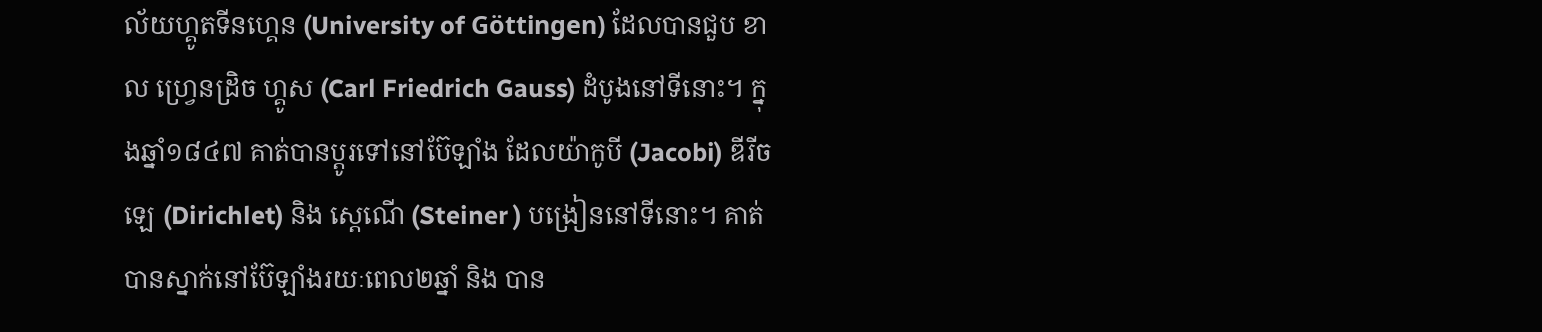ល័យហ្គូតទីនហ្គេន (University of Göttingen) ដែលបានជួប ខាល ហ្វ្រេនដ្រិច ហ្គូស (Carl Friedrich Gauss) ដំបូងនៅទីនោះ។ ក្នុងឆ្នាំ១៨៤៧ គាត់បានប្តូរទៅនៅប៊ែឡាំង ដែលយ៉ាកូបី (Jacobi) ឌីរីចឡេ (Dirichlet) និង ស្តេណើ (Steiner ) បង្រៀននៅទីនោះ។ គាត់បានស្នាក់នៅប៊ែឡាំងរយៈពេល២ឆ្នាំ និង បាន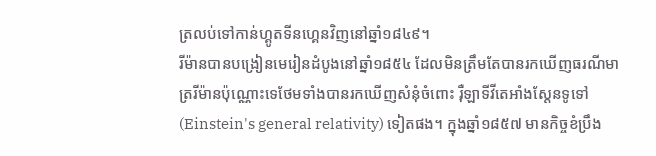ត្រលប់ទៅកាន់ហ្គូតទីនហ្គេនវិញនៅឆ្នាំ១៨៤៩។
រីម៉ានបានបង្រៀនមេរៀនដំបូងនៅឆ្នាំ១៨៥៤ ដែលមិនត្រឹមតែបានរកឃើញធរណីមាត្ររីម៉ានប៉ុណ្ណោះទេថែមទាំងបានរកឃើញសំនុំចំពោះ រ៉ឺឡាទីវីតេអាំងស្តែនទូទៅ (Einstein's general relativity) ទៀតផង។ ក្នុងឆ្នាំ១៨៥៧ មានកិច្ចខំប្រឹង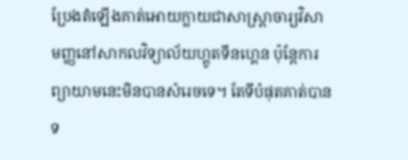ប្រែងតំឡើងគាត់អោយក្លាយជាសាស្ត្រាចារ្យវិសាមញ្ញនៅសាកលវិទ្យាល័យហ្គូតទីនហ្គេន ប៉ុន្តែការព្យាយាមនេះមិនបានសំរេចទេ។ តែទីបំផុតគាត់បានទ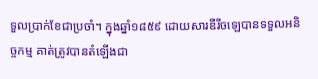ទួលប្រាក់ខែជាប្រចាំ។ ក្នុងឆ្នាំ១៨៥៩ ដោយសារឌីរីចឡេបានទទួលអនិច្ចកម្ម គាត់ត្រូវបានតំឡើងជា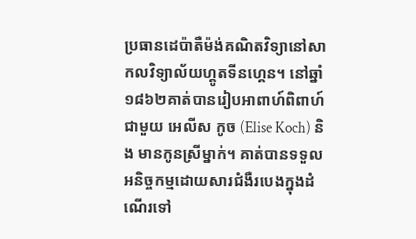ប្រធានដេប៉ាតឺម៉ង់គណិតវិទ្យានៅសាកលវិទ្យាល័យហ្គូតទីនហ្គេន។ នៅឆ្នាំ១៨៦២គាត់បានរៀបអាពាហ៍ពិពាហ៍ជាមួយ អេលីស កូច (Elise Koch) និង មានកូនស្រីម្នាក់។ គាត់បានទទួលអនិច្ចកម្មដោយសារជំងឺរបេងក្នុងដំណើរទៅ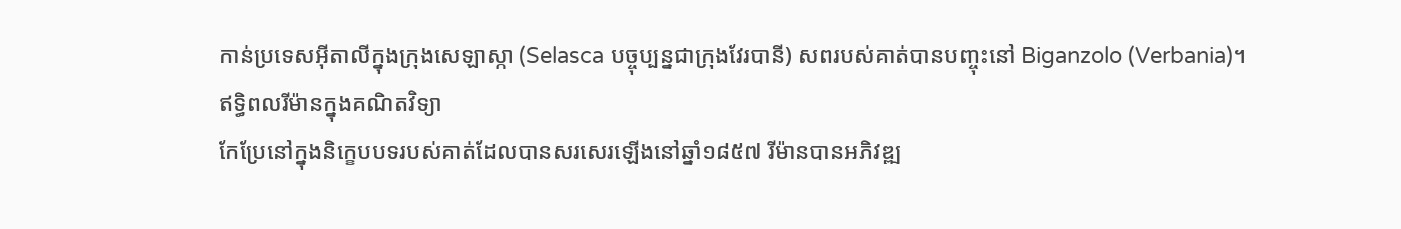កាន់ប្រទេសអ៊ីតាលីក្នុងក្រុងសេឡាស្កា (Selasca បច្ចុប្បន្នជាក្រុងវែរបានី) សពរបស់គាត់បានបញ្ចុះនៅ Biganzolo (Verbania)។
ឥទ្ធិពលរីម៉ានក្នុងគណិតវិទ្យា
កែប្រែនៅក្នុងនិក្ខេបបទរបស់គាត់ដែលបានសរសេរឡើងនៅឆ្នាំ១៨៥៧ រីម៉ានបានអភិវឌ្ឍ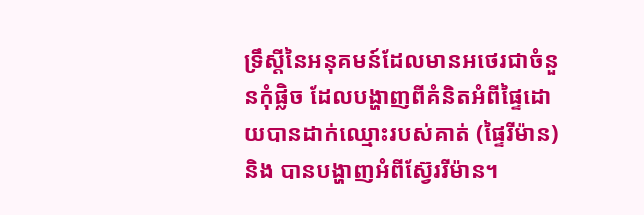ទ្រឹស្តីនៃអនុគមន៍ដែលមានអថេរជាចំនួនកុំផ្លិច ដែលបង្ហាញពីគំនិតអំពីផ្ទៃដោយបានដាក់ឈ្មោះរបស់គាត់ (ផ្ទៃរីម៉ាន) និង បានបង្ហាញអំពីស្វ៊ែររីម៉ាន។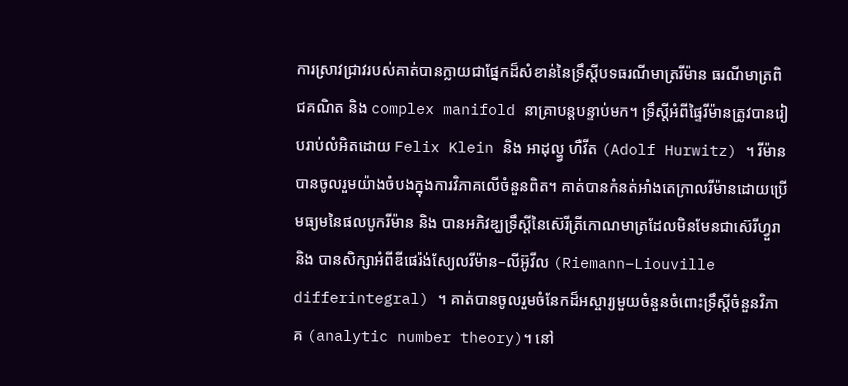ការស្រាវជ្រាវរបស់គាត់បានក្លាយជាផ្នែកដ៏សំខាន់នៃទ្រឹស្តីបទធរណីមាត្ររីម៉ាន ធរណីមាត្រពិជគណិត និង complex manifold នាគ្រាបន្តបន្ទាប់មក។ ទ្រឹស្តីអំពីផ្ទៃរីម៉ានត្រូវបានរៀបរាប់លំអិតដោយ Felix Klein និង អាដុល្ហ្វ ហឺវីត (Adolf Hurwitz) ។ រីម៉ានបានចូលរួមយ៉ាងចំបងក្នុងការវិភាគលើចំនួនពិត។ គាត់បានកំនត់អាំងតេក្រាលរីម៉ានដោយប្រើមធ្យមនៃផលបូករីម៉ាន និង បានអភិវឌ្ឃទ្រឹស្តីនៃស៊េរីត្រីកោណមាត្រដែលមិនមែនជាស៊េរីហ្វួរា និង បានសិក្សាអំពីឌីផេរ៉ង់ស្យែលរីម៉ាន–លីអ៊ូវីល (Riemann–Liouville differintegral) ។ គាត់បានចូលរួមចំនែកដ៏អស្ចារ្យមួយចំនួនចំពោះទ្រឹស្តីចំនួនវិភាគ (analytic number theory)។ នៅ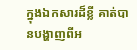ក្នុងឯកសារដ៏ខ្លី គាត់បានបង្ហាញពីអ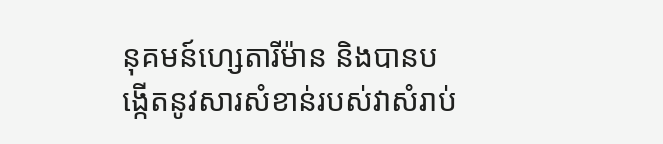នុគមន៍ហ្សេតារីម៉ាន និងបានបង្កើតនូវសារសំខាន់របស់វាសំរាប់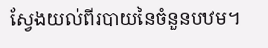ស្វែងយល់ពីរបាយនៃចំនួនបឋម។